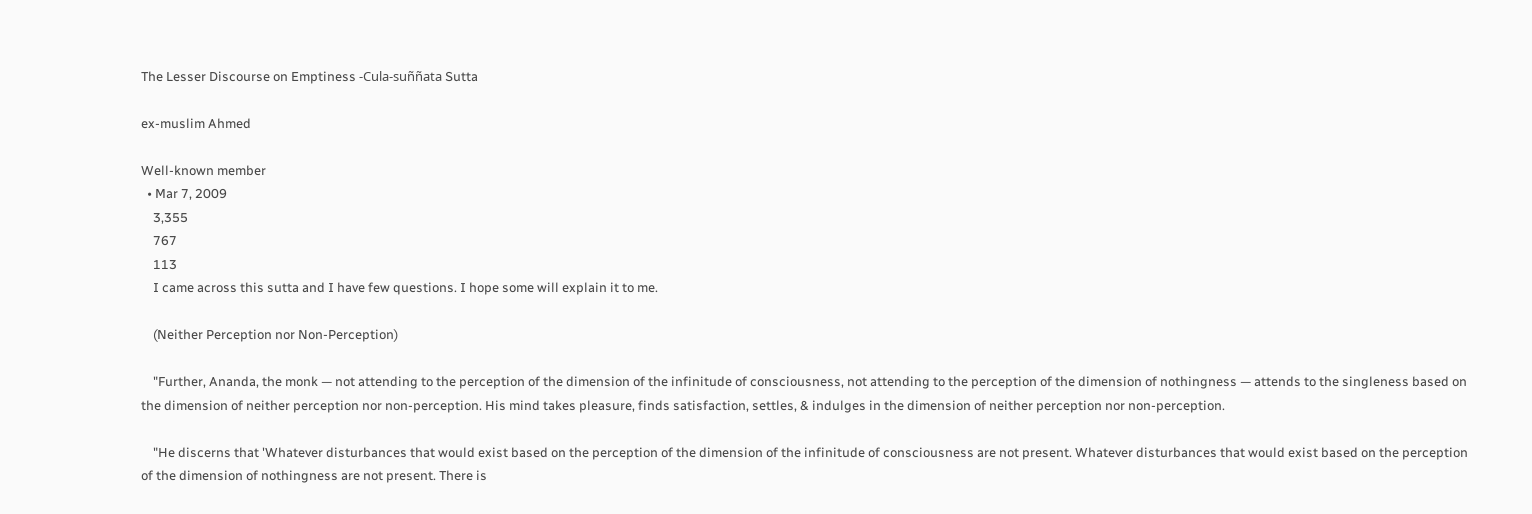The Lesser Discourse on Emptiness -Cula-suññata Sutta

ex-muslim Ahmed

Well-known member
  • Mar 7, 2009
    3,355
    767
    113
    I came across this sutta and I have few questions. I hope some will explain it to me.

    (Neither Perception nor Non-Perception)

    "Further, Ananda, the monk — not attending to the perception of the dimension of the infinitude of consciousness, not attending to the perception of the dimension of nothingness — attends to the singleness based on the dimension of neither perception nor non-perception. His mind takes pleasure, finds satisfaction, settles, & indulges in the dimension of neither perception nor non-perception.

    "He discerns that 'Whatever disturbances that would exist based on the perception of the dimension of the infinitude of consciousness are not present. Whatever disturbances that would exist based on the perception of the dimension of nothingness are not present. There is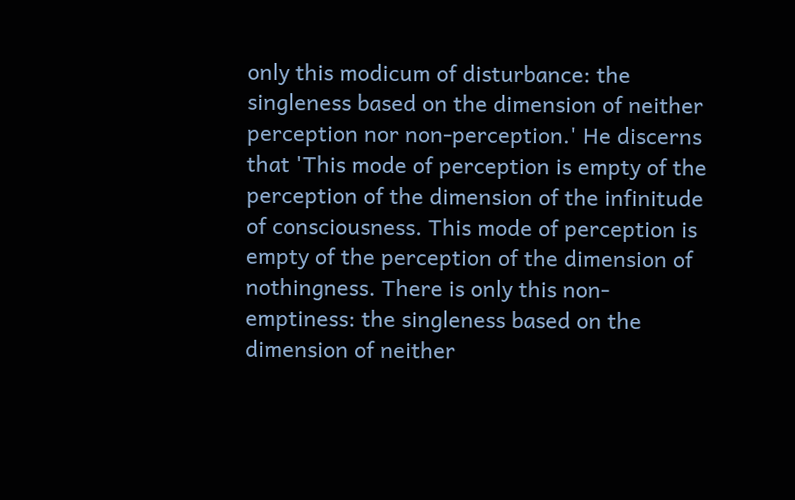only this modicum of disturbance: the singleness based on the dimension of neither perception nor non-perception.' He discerns that 'This mode of perception is empty of the perception of the dimension of the infinitude of consciousness. This mode of perception is empty of the perception of the dimension of nothingness. There is only this non-emptiness: the singleness based on the dimension of neither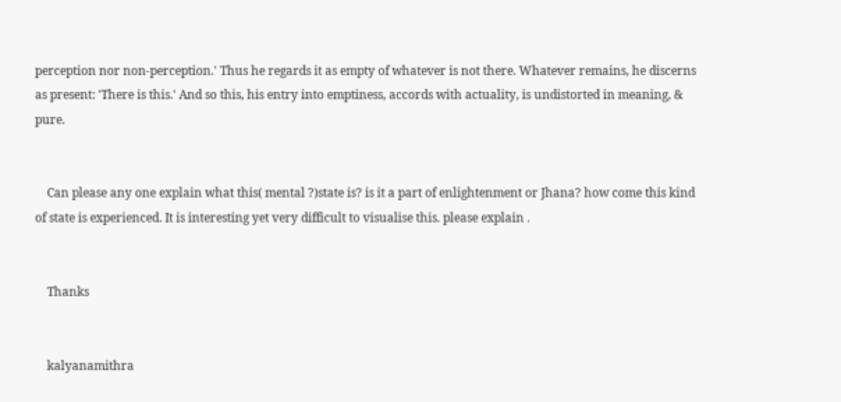perception nor non-perception.' Thus he regards it as empty of whatever is not there. Whatever remains, he discerns as present: 'There is this.' And so this, his entry into emptiness, accords with actuality, is undistorted in meaning, & pure.


    Can please any one explain what this( mental ?)state is? is it a part of enlightenment or Jhana? how come this kind of state is experienced. It is interesting yet very difficult to visualise this. please explain .


    Thanks


    kalyanamithra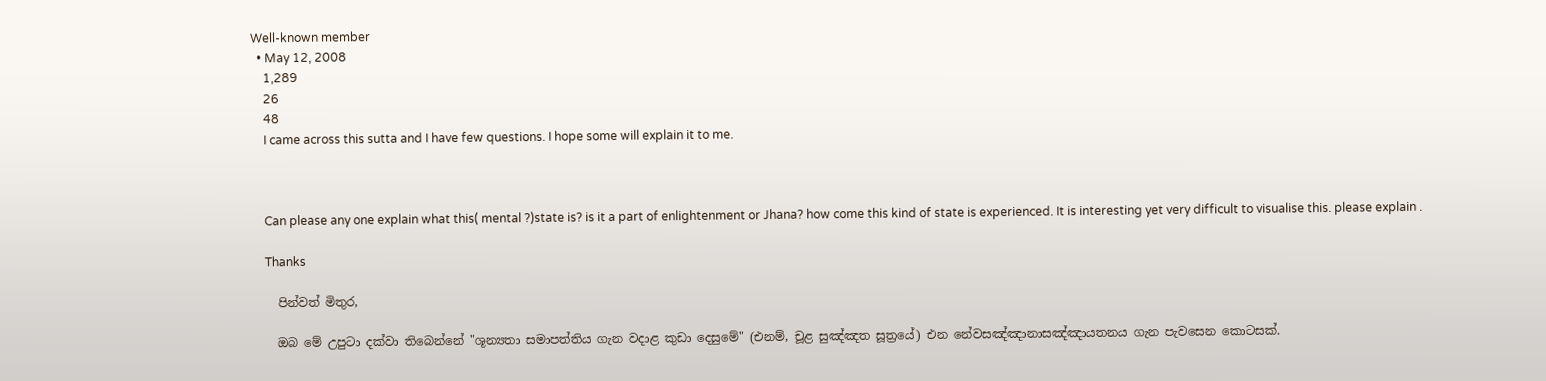Well-known member
  • May 12, 2008
    1,289
    26
    48
    I came across this sutta and I have few questions. I hope some will explain it to me.



    Can please any one explain what this( mental ?)state is? is it a part of enlightenment or Jhana? how come this kind of state is experienced. It is interesting yet very difficult to visualise this. please explain .

    Thanks

    පින්වත් මිතුර,

    ඔබ මේ උපුටා දක්වා තිබෙන්නේ "ශූන්‍යතා සමාපත්තිය ගැන වදාළ කුඩා දෙසුමේ" (එනම්, චූළ සුඤ්ඤත සූත්‍රයේ) එන නේවසඤ්ඤානාසඤ්ඤායතනය ගැන පැවසෙන කොටසක්.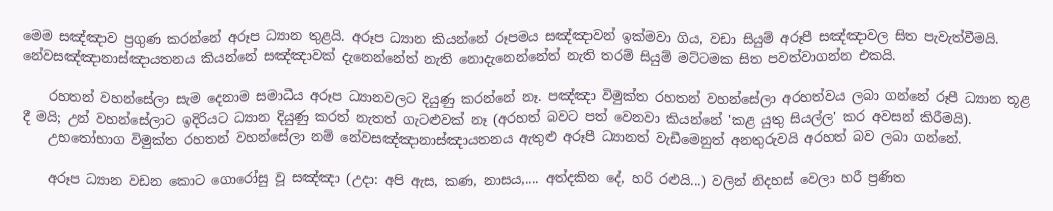මෙම සඤ්ඤාව ප්‍රගුණ කරන්නේ අරූප ධ්‍යාන තුළයි. අරූප ධ්‍යාන කියන්නේ රූපමය සඤ්ඤාවන් ඉක්මවා ගිය, වඩා සියුම් අරූපී සඤ්ඤාවල සිත පැවැත්වීමයි. නේවසඤ්ඤානාස්ඤායතනය කියන්නේ සඤ්ඤාවක් දැනෙන්නේත් නැති නොදැනෙන්නේත් නැති තරම් සියුම් මට්ටමක සිත පවත්වාගන්න එකයි.

    රහතන් වහන්සේලා සැම දෙනාම සමාධීය අරූප ධ්‍යානවලට දියුණු කරන්නේ නෑ. පඤ්ඤා විමුක්ත රහතන් වහන්සේලා අරහත්වය ලබා ගන්නේ රූපී ධ්‍යාන තූළ දී මයි; උන් වහන්සේලාට ඉදිරියට ධ්‍යාන දියුණු කරත් නැතත් ගැටළුවක් නෑ (අරහත් බවට පත් වෙනවා කියන්නේ 'කළ යුතු සියල්ල' කර අවසන් කිරීමයි).
    උභතෝභාග විමුක්ත රහතන් වහන්සේලා නම් නේවසඤ්ඤානාස්ඤායතනය ඇතුළු අරූපී ධ්‍යානත් වැඩීමෙනුත් අනතුරුවයි අරහත් බව ලබා ගන්නේ.

    අරූප ධ්‍යාන වඩන කොට ගොරෝසු වූ සඤ්ඤා (උදා: අපි ඇස, කණ, නාසය,.... අත්දකින දේ, හරි රළුයි...) වලින් නිදහස් වෙලා හරී ප්‍රණිත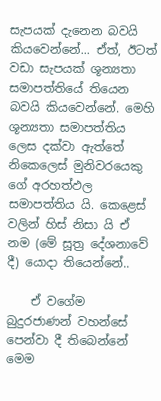සැපයක් දැනෙන බවයි කියවෙන්නේ... ඒත්, ඊටත් වඩා සැපයක් ශූන්‍යතා සමාපත්තියේ තියෙන බවයි කියවෙන්නේ. මෙහි ශූන්‍යතා සමාපත්තිය ලෙස දක්වා ඇත්තේ නිකෙලෙස් මුනිවරයෙකු ගේ අරහත්ඵල සමාපත්තිය යි. කෙළෙස් වලින් හිස් නිසා යි ඒ නම (මේ සූත්‍ර දේශනාවේ දී) යොදා තියෙන්නේ..

    ඒ වගේම බුදුරජාණන් වහන්සේ පෙන්වා දී තිබෙන්නේ මෙම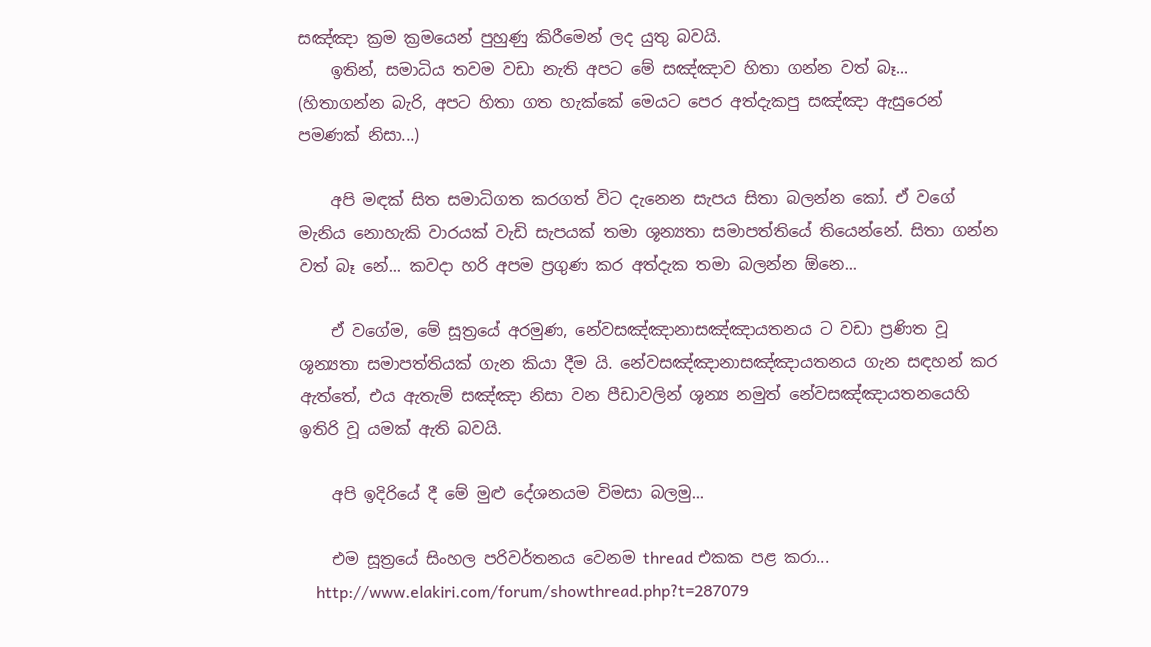සඤ්ඤා ක්‍රම ක්‍රමයෙන් පුහුණු කිරීමෙන් ලද යුතු බවයි.
    ඉතින්, සමාධිය තවම වඩා නැති අපට මේ සඤ්ඤාව හිතා ගන්න වත් බෑ... (හිතාගන්න බැරි, අපට හිතා ගත හැක්කේ මෙයට පෙර අත්දැකපු සඤ්ඤා ඇසුරෙන් පමණක් නිසා...)

    අපි මඳක් සිත සමාධිගත කරගත් විට දැනෙන සැපය සිතා බලන්න කෝ. ඒ වගේ මැනිය නොහැකි වාරයක් වැඩි සැපයක් තමා ශූන්‍යතා සමාපත්තියේ තියෙන්නේ. සිතා ගන්න වත් බෑ නේ... කවදා හරි අපම ප්‍රගුණ කර අත්දැක තමා බලන්න ඕනෙ...

    ඒ වගේම, මේ සූත්‍රයේ අරමුණ, නේවසඤ්ඤානාසඤ්ඤායතනය ට වඩා ප්‍රණිත වූ ශූන්‍යතා සමාපත්තියක් ගැන කියා දීම යි. නේවසඤ්ඤානාසඤ්ඤායතනය ගැන සඳහන් කර ඇත්තේ, එය ඇතැම් සඤ්ඤා නිසා වන පීඩාවලින් ශූන්‍ය නමුත් නේවසඤ්ඤායතනයෙහි ඉතිරි වූ යමක් ඇති බවයි.

    අපි ඉදිරියේ දී මේ මුළු දේශනයම විමසා බලමු...

    එම සූත්‍රයේ සිංහල පරිවර්තනය වෙනම thread එකක පළ කරා...
    http://www.elakiri.com/forum/showthread.php?t=287079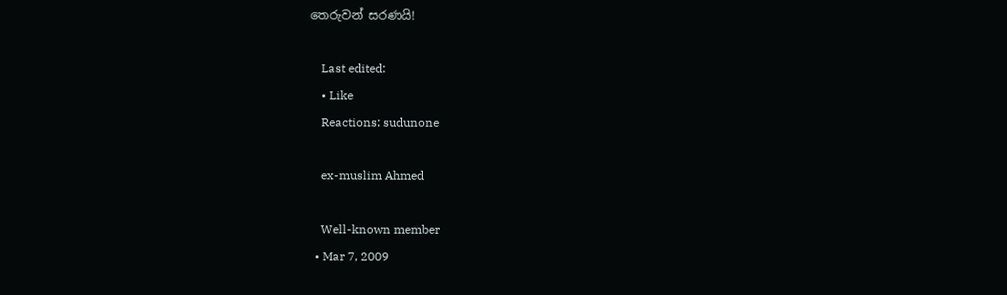තෙරුවන් සරණයි!

    Last edited:
    • Like
    Reactions: sudunone

    ex-muslim Ahmed

    Well-known member
  • Mar 7, 2009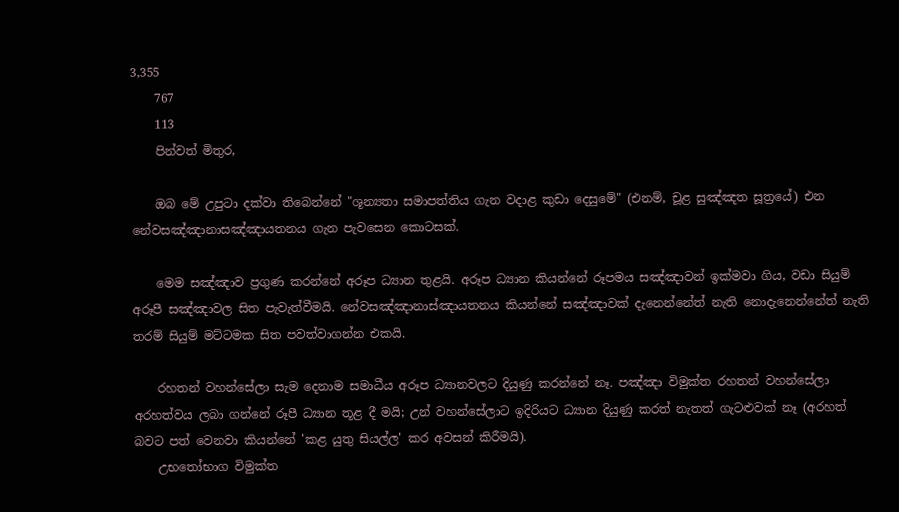3,355
    767
    113
    පින්වත් මිතුර,

    ඔබ මේ උපුටා දක්වා තිබෙන්නේ "ශූන්‍යතා සමාපත්තිය ගැන වදාළ කුඩා දෙසුමේ" (එනම්, චූළ සුඤ්ඤත සූත්‍රයේ) එන නේවසඤ්ඤානාසඤ්ඤායතනය ගැන පැවසෙන කොටසක්.

    මෙම සඤ්ඤාව ප්‍රගුණ කරන්නේ අරූප ධ්‍යාන තුළයි. අරූප ධ්‍යාන කියන්නේ රූපමය සඤ්ඤාවන් ඉක්මවා ගිය, වඩා සියුම් අරූපී සඤ්ඤාවල සිත පැවැත්වීමයි. නේවසඤ්ඤානාස්ඤායතනය කියන්නේ සඤ්ඤාවක් දැනෙන්නේත් නැති නොදැනෙන්නේත් නැති තරම් සියුම් මට්ටමක සිත පවත්වාගන්න එකයි.

    රහතන් වහන්සේලා සැම දෙනාම සමාධීය අරූප ධ්‍යානවලට දියුණු කරන්නේ නෑ. පඤ්ඤා විමුක්ත රහතන් වහන්සේලා අරහත්වය ලබා ගන්නේ රූපී ධ්‍යාන තූළ දී මයි; උන් වහන්සේලාට ඉදිරියට ධ්‍යාන දියුණු කරත් නැතත් ගැටළුවක් නෑ (අරහත් බවට පත් වෙනවා කියන්නේ 'කළ යුතු සියල්ල' කර අවසන් කිරීමයි).
    උභතෝභාග විමුක්ත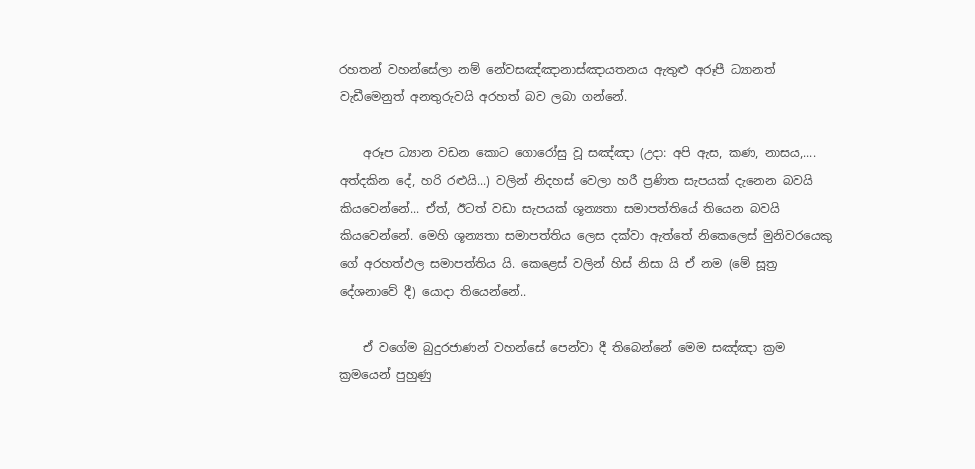රහතන් වහන්සේලා නම් නේවසඤ්ඤානාස්ඤායතනය ඇතුළු අරූපී ධ්‍යානත් වැඩීමෙනුත් අනතුරුවයි අරහත් බව ලබා ගන්නේ.

    අරූප ධ්‍යාන වඩන කොට ගොරෝසු වූ සඤ්ඤා (උදා: අපි ඇස, කණ, නාසය,.... අත්දකින දේ, හරි රළුයි...) වලින් නිදහස් වෙලා හරී ප්‍රණිත සැපයක් දැනෙන බවයි කියවෙන්නේ... ඒත්, ඊටත් වඩා සැපයක් ශූන්‍යතා සමාපත්තියේ තියෙන බවයි කියවෙන්නේ. මෙහි ශූන්‍යතා සමාපත්තිය ලෙස දක්වා ඇත්තේ නිකෙලෙස් මුනිවරයෙකු ගේ අරහත්ඵල සමාපත්තිය යි. කෙළෙස් වලින් හිස් නිසා යි ඒ නම (මේ සූත්‍ර දේශනාවේ දී) යොදා තියෙන්නේ..

    ඒ වගේම බුදුරජාණන් වහන්සේ පෙන්වා දී තිබෙන්නේ මෙම සඤ්ඤා ක්‍රම ක්‍රමයෙන් පුහුණු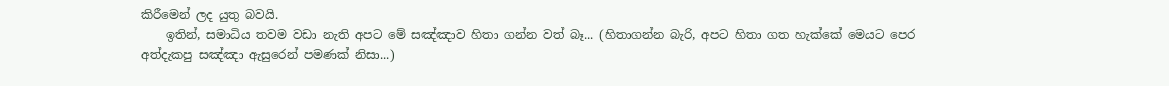කිරීමෙන් ලද යුතු බවයි.
    ඉතින්, සමාධිය තවම වඩා නැති අපට මේ සඤ්ඤාව හිතා ගන්න වත් බෑ... (හිතාගන්න බැරි, අපට හිතා ගත හැක්කේ මෙයට පෙර අත්දැකපු සඤ්ඤා ඇසුරෙන් පමණක් නිසා...)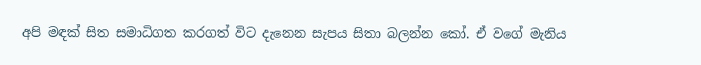අපි මඳක් සිත සමාධිගත කරගත් විට දැනෙන සැපය සිතා බලන්න කෝ. ඒ වගේ මැනිය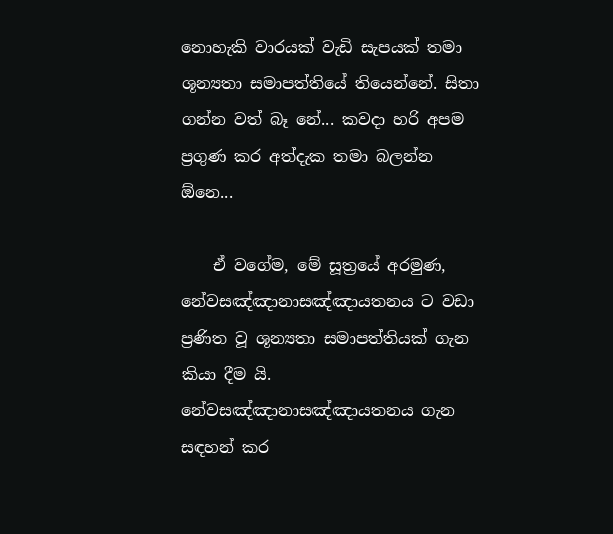නොහැකි වාරයක් වැඩි සැපයක් තමා ශූන්‍යතා සමාපත්තියේ තියෙන්නේ. සිතා ගන්න වත් බෑ නේ... කවදා හරි අපම ප්‍රගුණ කර අත්දැක තමා බලන්න ඕනෙ...

    ඒ වගේම, මේ සූත්‍රයේ අරමුණ, නේවසඤ්ඤානාසඤ්ඤායතනය ට වඩා ප්‍රණිත වූ ශූන්‍යතා සමාපත්තියක් ගැන කියා දීම යි. නේවසඤ්ඤානාසඤ්ඤායතනය ගැන සඳහන් කර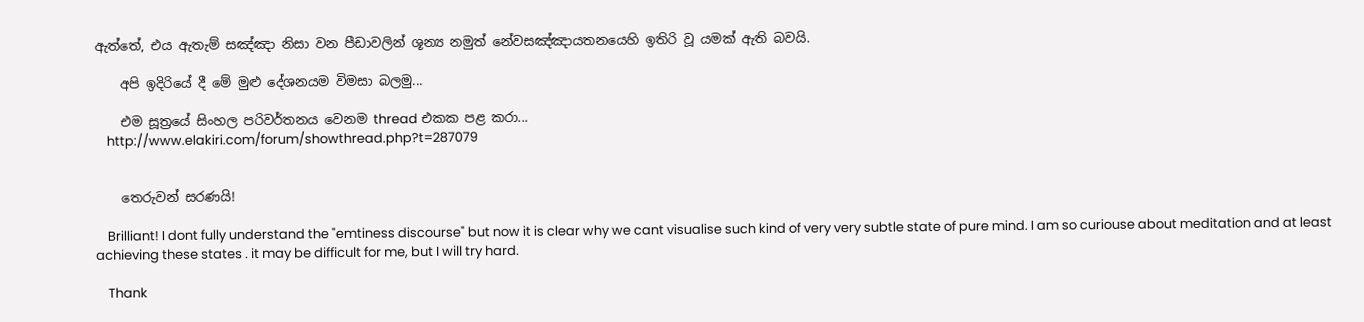ඇත්තේ, එය ඇතැම් සඤ්ඤා නිසා වන පීඩාවලින් ශූන්‍ය නමුත් නේවසඤ්ඤායතනයෙහි ඉතිරි වූ යමක් ඇති බවයි.

    අපි ඉදිරියේ දී මේ මුළු දේශනයම විමසා බලමු...

    එම සූත්‍රයේ සිංහල පරිවර්තනය වෙනම thread එකක පළ කරා...
    http://www.elakiri.com/forum/showthread.php?t=287079


    තෙරුවන් සරණයි!

    Brilliant! I dont fully understand the "emtiness discourse" but now it is clear why we cant visualise such kind of very very subtle state of pure mind. I am so curiouse about meditation and at least achieving these states . it may be difficult for me, but I will try hard.

    Thank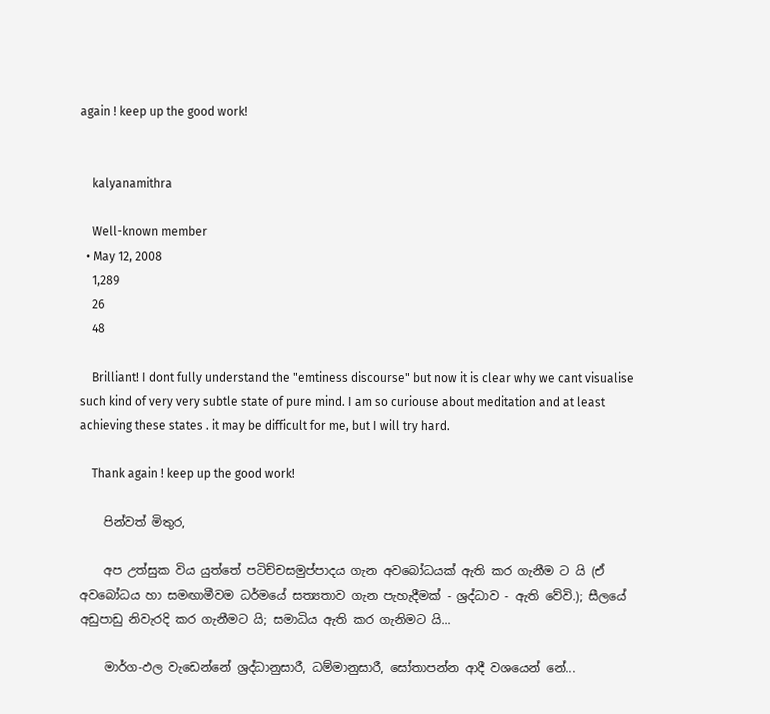again ! keep up the good work!


    kalyanamithra

    Well-known member
  • May 12, 2008
    1,289
    26
    48

    Brilliant! I dont fully understand the "emtiness discourse" but now it is clear why we cant visualise such kind of very very subtle state of pure mind. I am so curiouse about meditation and at least achieving these states . it may be difficult for me, but I will try hard.

    Thank again ! keep up the good work!

    පින්වත් මිතුර,

    අප උත්සුක විය යුත්තේ පටිච්චසමුප්පාදය ගැන අවබෝධයක් ඇති කර ගැනීම ට යි (ඒ අවබෝධය හා සමඟාමීවම ධර්මයේ සත්‍යතාව ගැන පැහැදීමක් - ශ්‍රද්ධාව - ඇති වේවි.); සීලයේ අඩුපාඩු නිවැරදි කර ගැනීමට යි; සමාධිය ඇති කර ගැනිමට යි...

    මාර්ග-ඵල වැඩෙන්නේ ශ්‍රද්ධානුසාරී, ධම්මානුසාරී, සෝතාපන්න ආදී වශයෙන් නේ...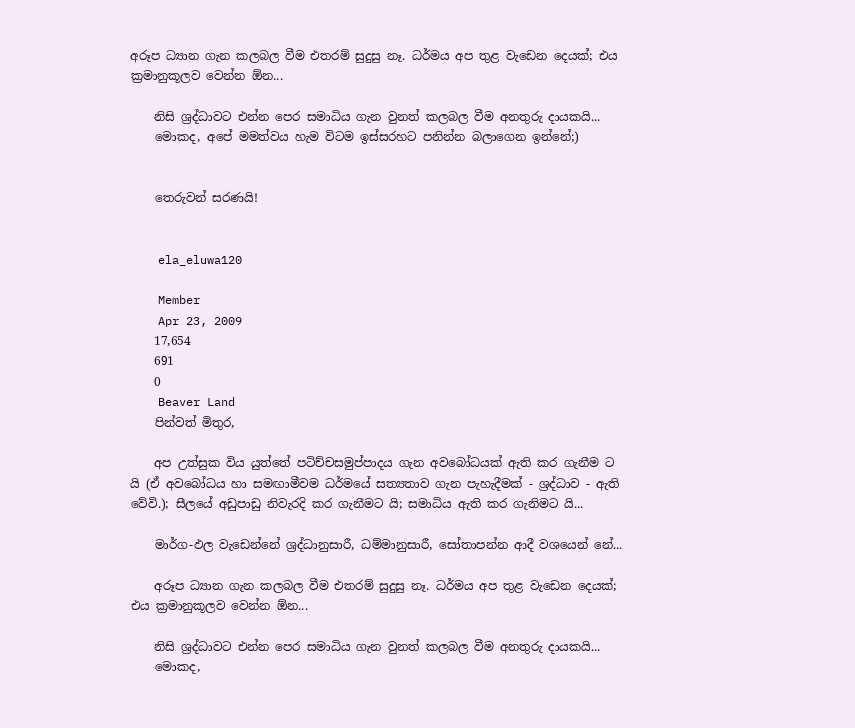අරූප ධ්‍යාන ගැන කලබල වීම එතරම් සුදුසු නෑ. ධර්මය අප තුළ වැඩෙන දෙයක්; එය ක්‍රමානුකූලව වෙන්න ඕන...

    නිසි ශ්‍රද්ධාවට එන්න පෙර සමාධිය ගැන වුනත් කලබල වීම අනතුරු දායකයි...
    මොකද, අපේ මමත්වය හැම විටම ඉස්සරහට පනින්න බලාගෙන ඉන්නේ;)


    තෙරුවන් සරණයි!


    ela_eluwa120

    Member
    Apr 23, 2009
    17,654
    691
    0
    Beaver Land
    පින්වත් මිතුර,

    අප උත්සුක විය යුත්තේ පටිච්චසමුප්පාදය ගැන අවබෝධයක් ඇති කර ගැනීම ට යි (ඒ අවබෝධය හා සමඟාමීවම ධර්මයේ සත්‍යතාව ගැන පැහැදීමක් - ශ්‍රද්ධාව - ඇති වේවි.); සීලයේ අඩුපාඩු නිවැරදි කර ගැනීමට යි; සමාධිය ඇති කර ගැනිමට යි...

    මාර්ග-ඵල වැඩෙන්නේ ශ්‍රද්ධානුසාරී, ධම්මානුසාරී, සෝතාපන්න ආදී වශයෙන් නේ...

    අරූප ධ්‍යාන ගැන කලබල වීම එතරම් සුදුසු නෑ. ධර්මය අප තුළ වැඩෙන දෙයක්; එය ක්‍රමානුකූලව වෙන්න ඕන...

    නිසි ශ්‍රද්ධාවට එන්න පෙර සමාධිය ගැන වුනත් කලබල වීම අනතුරු දායකයි...
    මොකද,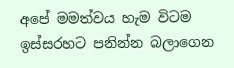අපේ මමත්වය හැම විටම ඉස්සරහට පනින්න බලාගෙන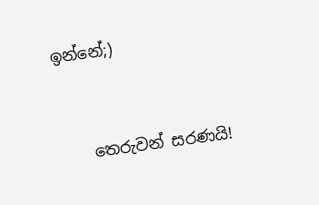ඉන්නේ;)


    තෙරුවන් සරණයි!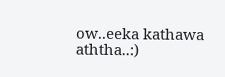ow..eeka kathawa aththa..:)